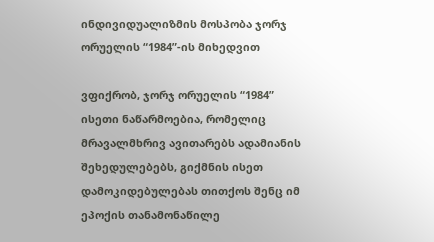ინდივიდუალიზმის მოსპობა ჯორჯ ორუელის “1984”-ის მიხედვით

ვფიქრობ, ჯორჯ ორუელის “1984” ისეთი ნაწარმოებია, რომელიც მრავალმხრივ ავითარებს ადამიანის შეხედულებებს, გიქმნის ისეთ დამოკიდებულებას თითქოს შენც იმ ეპოქის თანამონაწილე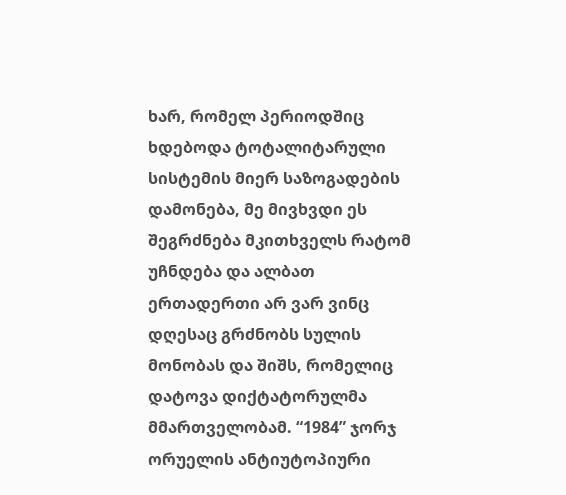ხარ, რომელ პერიოდშიც ხდებოდა ტოტალიტარული სისტემის მიერ საზოგადების დამონება, მე მივხვდი ეს შეგრძნება მკითხველს რატომ უჩნდება და ალბათ ერთადერთი არ ვარ ვინც დღესაც გრძნობს სულის მონობას და შიშს, რომელიც დატოვა დიქტატორულმა მმართველობამ. “1984” ჯორჯ ორუელის ანტიუტოპიური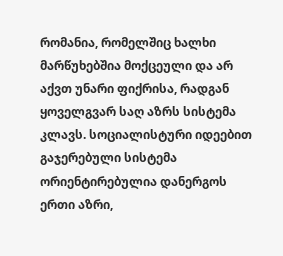რომანია, რომელშიც ხალხი მარწუხებშია მოქცეული და არ აქვთ უნარი ფიქრისა, რადგან ყოველგვარ საღ აზრს სისტემა კლავს. სოციალისტური იდეებით გაჯერებული სისტემა ორიენტირებულია დანერგოს ერთი აზრი,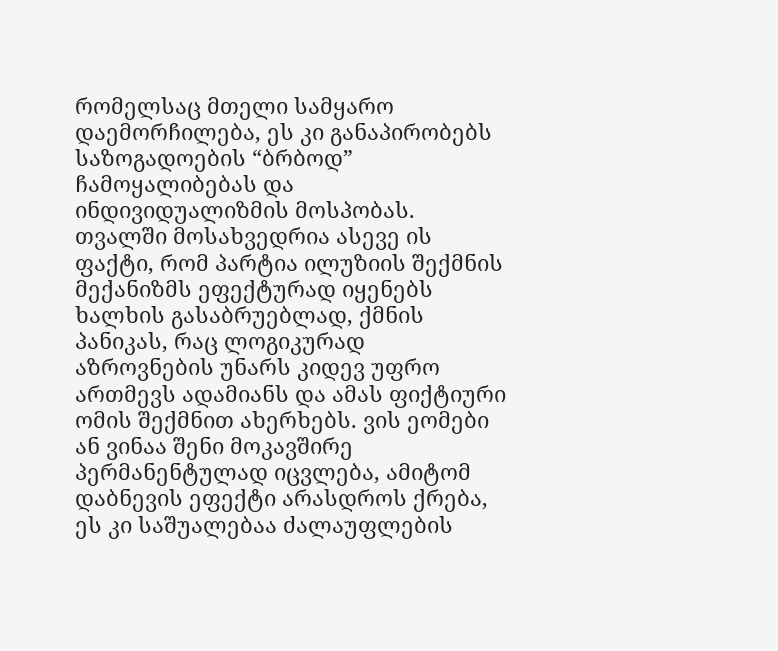რომელსაც მთელი სამყარო დაემორჩილება, ეს კი განაპირობებს საზოგადოების “ბრბოდ” ჩამოყალიბებას და ინდივიდუალიზმის მოსპობას. თვალში მოსახვედრია ასევე ის ფაქტი, რომ პარტია ილუზიის შექმნის მექანიზმს ეფექტურად იყენებს ხალხის გასაბრუებლად, ქმნის პანიკას, რაც ლოგიკურად აზროვნების უნარს კიდევ უფრო ართმევს ადამიანს და ამას ფიქტიური ომის შექმნით ახერხებს. ვის ეომები ან ვინაა შენი მოკავშირე პერმანენტულად იცვლება, ამიტომ დაბნევის ეფექტი არასდროს ქრება, ეს კი საშუალებაა ძალაუფლების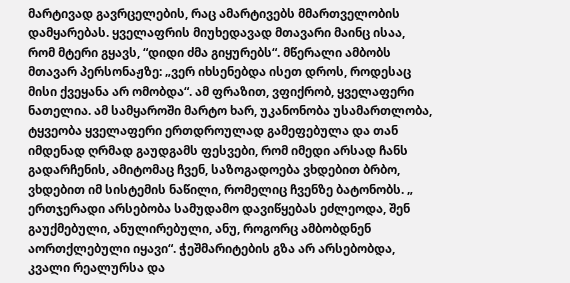მარტივად გავრცელების, რაც ამარტივებს მმართველობის დამყარებას. ყველაფრის მიუხედავად მთავარი მაინც ისაა, რომ მტერი გყავს, “დიდი ძმა გიყურებს“. მწერალი ამბობს მთავარ პერსონაჟზე: „ვერ იხსენებდა ისეთ დროს, როდესაც მისი ქვეყანა არ ომობდა“. ამ ფრაზით, ვფიქრობ, ყველაფერი ნათელია. ამ სამყაროში მარტო ხარ, უკანონობა უსამართლობა, ტყვეობა ყველაფერი ერთდროულად გამეფებულა და თან იმდენად ღრმად გაუდგამს ფესვები, რომ იმედი არსად ჩანს გადარჩენის, ამიტომაც ჩვენ, საზოგადოება ვხდებით ბრბო, ვხდებით იმ სისტემის ნაწილი, რომელიც ჩვენზე ბატონობს. „ ერთჯერადი არსებობა სამუდამო დავიწყებას ეძლეოდა, შენ გაუქმებული, ანულირებული, ანუ, როგორც ამბობდნენ აორთქლებული იყავი“. ჭეშმარიტების გზა არ არსებობდა, კვალი რეალურსა და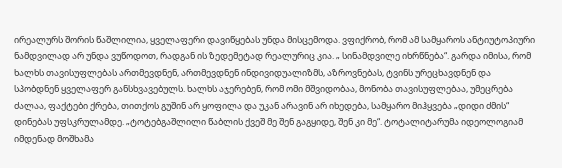ირეალურს შორის წაშლილია, ყველაფერი დავიწყებას უნდა მისცემოდა. ვფიქრობ, რომ ამ სამყაროს ანტიუტოპიური ნამდვილად არ უნდა ვუწოდოთ, რადგან ის ზედემეტად რეალურიც კია. „ სინამდვილე იხრწნება“. გარდა იმისა, რომ ხალხს თავისუფლებას ართმევდნენ, ართმევდნენ ინდივიდუალიზმს, აზროვნებას, ტვინს ურეცხავდნენ და სპობდნენ ყველაფერ განსხვავებულს. ხალხს აჯერებენ, რომ ომი მშვიდობაა, მონობა თავისუფლებაა, უმეცრება ძალაა, ფაქტები ქრება, თითქოს გუშინ არ ყოფილა და უკან არავინ არ იხედება, სამყარო მიჰყვება „დიდი ძმის“ დინებას უფსკრულამდე. „ტოტებგაშლილი წაბლის ქვეშ მე შენ გაგყიდე, შენ კი მე“. ტოტალიტარუმა იდეოლოგიამ იმდენად მოშხამა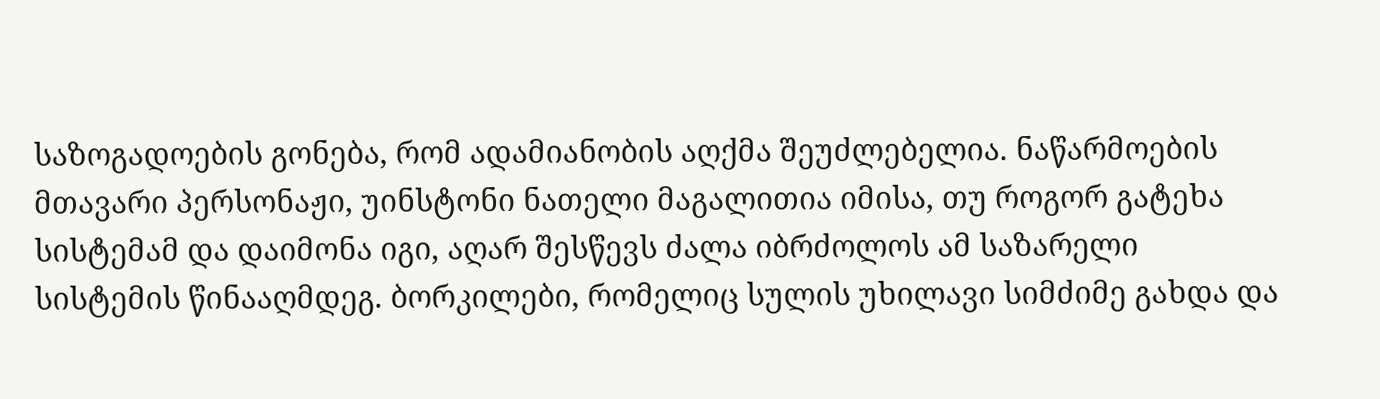საზოგადოების გონება, რომ ადამიანობის აღქმა შეუძლებელია. ნაწარმოების მთავარი პერსონაჟი, უინსტონი ნათელი მაგალითია იმისა, თუ როგორ გატეხა სისტემამ და დაიმონა იგი, აღარ შესწევს ძალა იბრძოლოს ამ საზარელი სისტემის წინააღმდეგ. ბორკილები, რომელიც სულის უხილავი სიმძიმე გახდა და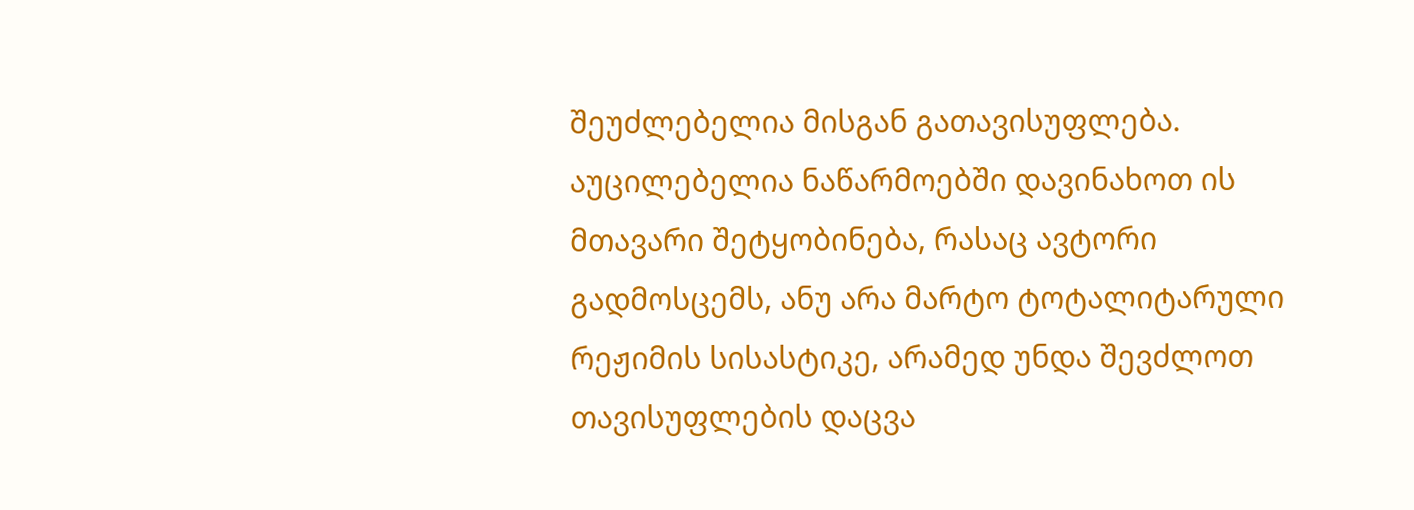შეუძლებელია მისგან გათავისუფლება. აუცილებელია ნაწარმოებში დავინახოთ ის მთავარი შეტყობინება, რასაც ავტორი გადმოსცემს, ანუ არა მარტო ტოტალიტარული რეჟიმის სისასტიკე, არამედ უნდა შევძლოთ თავისუფლების დაცვა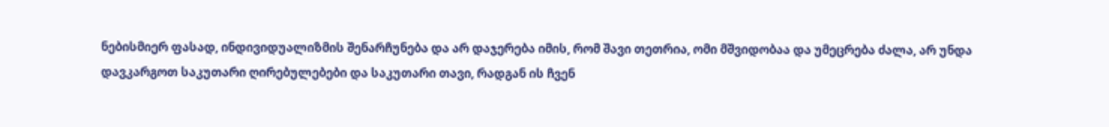ნებისმიერ ფასად, ინდივიდუალიზმის შენარჩუნება და არ დაჯერება იმის, რომ შავი თეთრია, ომი მშვიდობაა და უმეცრება ძალა, არ უნდა დავკარგოთ საკუთარი ღირებულებები და საკუთარი თავი, რადგან ის ჩვენ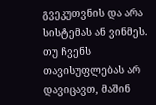გვეკუთვნის და არა სისტემას ან ვინმეს. თუ ჩვენს თავისუფლებას არ დავიცავთ, მაშინ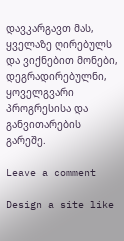დავკარგავთ მას, ყველაზე ღირებულს და ვიქნებით მონები, დეგრადირებულნი, ყოველგვარი პროგრესისა და განვითარების გარეშე.

Leave a comment

Design a site like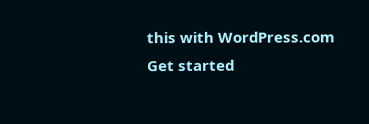this with WordPress.com
Get started